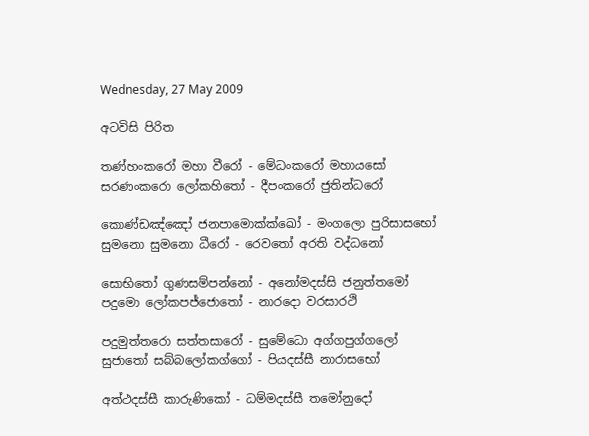Wednesday, 27 May 2009

අටවිසි පිරිත

තණ්හංකරෝ මහා වීරෝ - මේධංකරෝ මහායසෝ
සරණංකරො ලෝකහිතෝ - දීපංකරෝ ජුතින්ධරෝ

කොණ්ඩඤ්ඤෝ ජනපාමොක්ක්ඛෝ - මංගලො පුරිසාසභෝ
සුමනො සුමනො ධීරෝ - රෙවතෝ අරති වද්ධනෝ

සොභිතෝ ගුණසම්පන්නෝ - අනෝමදස්සි ජනුත්තමෝ
පදුමො ලෝකපජ්ජොතෝ - නාරදො වරසාරථි

පදුමුත්තරො සත්තසාරෝ - සුමේධො අග්ගපුග්ගලෝ
සුජාතෝ සබ්බලෝකග්ගෝ - පියදස්සී නාරාසභෝ

අත්ථදස්සී කාරුණිකෝ - ධම්මදස්සී තමෝනුදෝ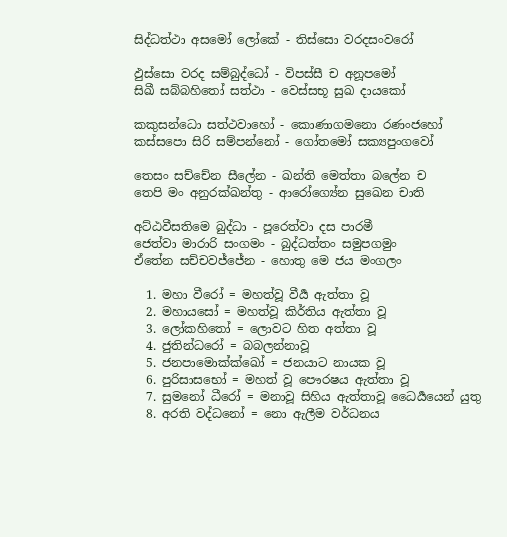සිද්ධත්ථා අසමෝ ලෝකේ - තිස්සො වරදසංවරෝ

ඵුස්සො වරද සම්බුද්ධෝ - විපස්සී ච අනූපමෝ
සිඛී සබ්බහිතෝ සත්ථා - වෙස්සභූ සුඛ දායකෝ

කකුසන්ධො සත්ථවාහෝ - කොණාගමනො රණංජහෝ
කස්සපො සිරි සම්පන්නෝ - ගෝතමෝ සක්‍යපුංගවෝ

තෙසං සච්චේන සීලේන - ඛන්ති මෙත්තා බලේන ච
තෙපි මං අනුරක්ඛන්තු - ආරෝග්‍යේන සුඛෙන චාති

අට්ඨවීසතිමෙ බුද්ධා - පූරෙත්වා දස පාරමී
ජෙත්වා මාරාරි සංගමං - බුද්ධත්තං සමුපගමුං
ඒතේන සච්චවජ්ජේන - හොතු මෙ ජය මංගලං

  1. මහා වීරෝ = මහත්වූ වීර්‍ය ඇත්තා වූ
  2. මහායසෝ = මහත්වූ කිර්තිය ඇත්තා වූ
  3. ලෝකහිතෝ = ලොවට හිත අත්තා වූ
  4. ජුතින්ධරෝ = බබලන්නාවූ
  5. ජනපාමොක්ක්ඛෝ = ජනයාට නායක වූ
  6. පුරිසාසභෝ = මහත් වූ පෞරෂය ඇත්තා වූ
  7. සුමනෝ ධීරෝ = මනාවූ සිහිය ඇත්තාවූ ධෛර්‍යයෙන් යුතු
  8. අරති වද්ධනෝ = නො ඇලීම වර්ධනය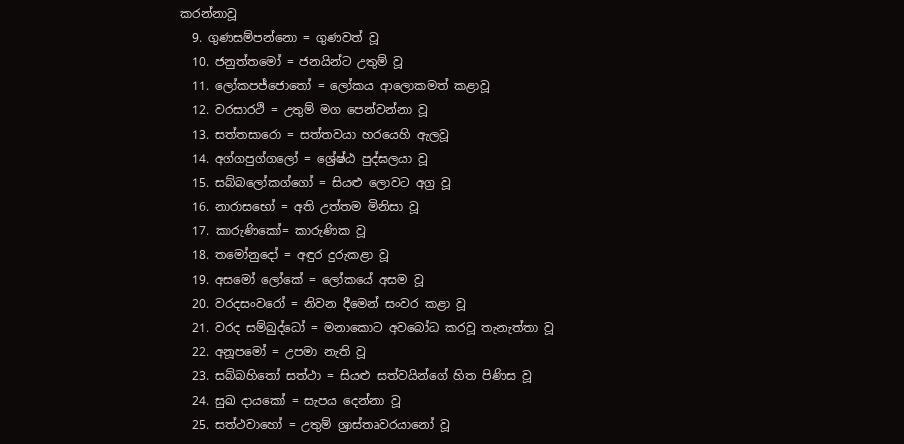කරන්නාවූ
  9. ගුණසම්පන්නො = ගුණවත් වූ
  10. ජනුත්තමෝ = ජනයින්ට උතුම් වූ
  11. ලෝකපජ්ජොතෝ = ලෝකය ආලොකමත් කළාවූ
  12. වරසාරථි = උතුම් මග පෙන්වන්නා වූ
  13. සත්තසාරො = සත්තවයා හරයෙහි ඇලවූ
  14. අග්ගපුග්ගලෝ = ශ්‍රේෂ්ඨ පුද්ඝලයා වූ
  15. සබ්බලෝකග්ගෝ = සියළු ලොවට අග්‍ර වූ
  16. නාරාසභෝ = අති උත්තම මිනිසා වූ
  17. කාරුණිකෝ= කාරුණික වූ
  18. තමෝනුදෝ = අඳුර දුරුකළා වූ
  19. අසමෝ ලෝකේ = ලෝකයේ අසම වූ
  20. වරදසංවරෝ = නිවන දීමෙන් සංවර කළා වූ
  21. වරද සම්බුද්ධෝ = මනාකොට අවබෝධ කරවූ තැනැත්තා වූ
  22. අනූපමෝ = උපමා නැති වූ
  23. සබ්බහිතෝ සත්ථා = සියළු සත්වයින්ගේ හිත පිණිස වූ
  24. සුඛ දායකෝ = සැපය දෙන්නා වූ
  25. සත්ථවාහෝ = උතුම් ශ්‍රාස්තෘවරයානෝ වූ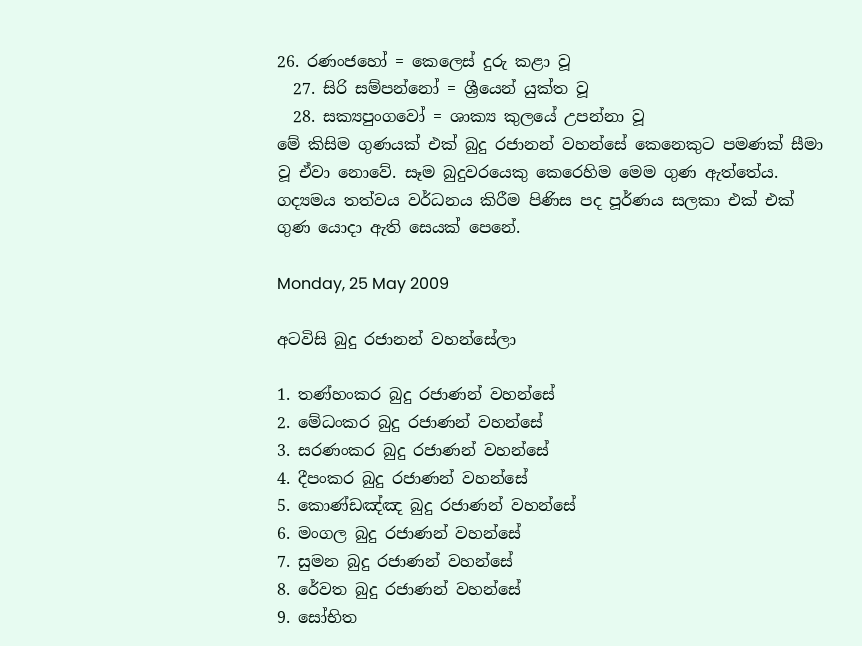26. රණංජහෝ = කෙලෙස් දුරු කළා වූ
  27. සිරි සම්පන්නෝ = ශ්‍රීයෙන් යුක්ත වූ
  28. සක්‍යපුංගවෝ = ශාක්‍ය කුලයේ උපන්නා වූ
මේ කිසිම ගුණයක් එක් බුදු රජානන් වහන්සේ කෙනෙකුට පමණක් සීමා වූ ඒවා නොවේ. සෑම බුදුවරයෙකු කෙරෙහිම මෙම ගුණ ඇත්තේය. ගද්‍යමය තත්වය වර්ධනය කිරීම පිණිස පද පූර්ණය සලකා එක් එක් ගුණ යොදා ඇති සෙයක් පෙනේ.

Monday, 25 May 2009

අටවිසි බුදු රජානන් වහන්සේලා

1. තණ්හංකර බුදු රජාණන් වහන්සේ
2. මේධංකර බුදු රජාණන් වහන්සේ
3. සරණංකර බුදු රජාණන් වහන්සේ
4. දීපංකර බුදු රජාණන් වහන්සේ
5. කොණ්ඩඤ්ඤ බුදු රජාණන් වහන්සේ
6. මංගල බුදු රජාණන් වහන්සේ
7. සුමන බුදු රජාණන් වහන්සේ
8. රේවත බුදු රජාණන් වහන්සේ
9. සෝභිත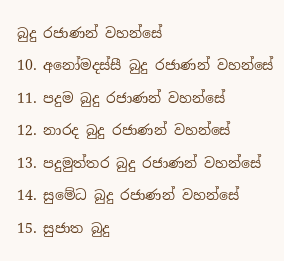බුදු රජාණන් වහන්සේ
10. අනෝමදස්සී බුදු රජාණන් වහන්සේ
11. පදුම බුදු රජාණන් වහන්සේ
12. නාරද බුදු රජාණන් වහන්සේ
13. පදුමුත්තර බුදු රජාණන් වහන්සේ
14. සුමේධ බුදු රජාණන් වහන්සේ
15. සුජාත බුදු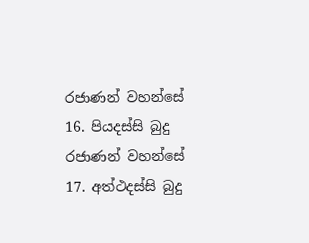රජාණන් වහන්සේ
16. පියදස්සි බුදු රජාණන් වහන්සේ
17. අත්ථදස්සි බුදු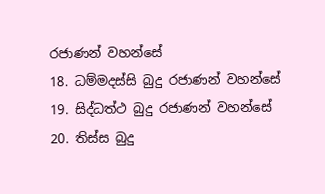රජාණන් වහන්සේ
18. ධම්මදස්සි බුදු රජාණන් වහන්සේ
19. සිද්ධත්ථ බුදු රජාණන් වහන්සේ
20. තිස්ස බුදු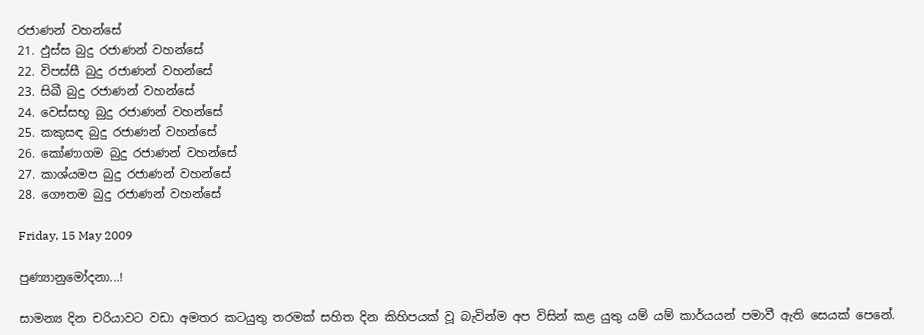රජාණන් වහන්සේ
21. ඵුස්ස බුදු රජාණන් වහන්සේ
22. විපස්සී බුදු රජාණන් වහන්සේ
23. සිඛී බුදු රජාණන් වහන්සේ
24. වෙස්සභූ බුදු රජාණන් වහන්සේ
25. කකුසඳ බුදු රජාණන් වහන්සේ
26. කෝණාගම බුදු රජාණන් වහන්සේ
27. කාශ්යමප බුදු රජාණන් වහන්සේ
28. ගෞතම බුදු රජාණන් වහන්සේ

Friday, 15 May 2009

පුණ්‍යානුමෝදනා...!

සාමන්‍ය දින චරියාවට වඩා අමතර කටයුතු තරමක් සහිත දින කිහිපයක් වූ බැවින්ම අප විසින් කළ යුතු යම් යම් කාර්යයන් පමාවී ඇති සෙයක් පෙනේ.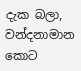දැක බලා, වන්දනාමාන කොට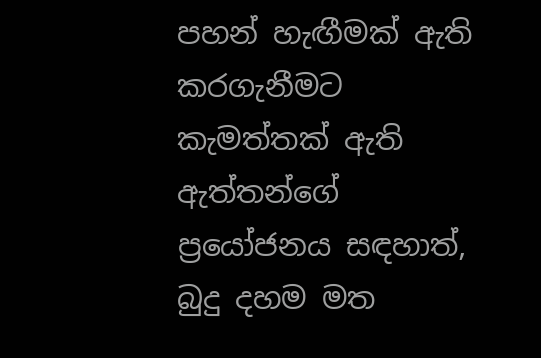පහන් හැඟීමක් ඇති කරගැනීමට කැමත්තක් ඇති ඇත්තන්ගේ ප්‍රයෝජනය සඳහාත්, බුදු දහම මත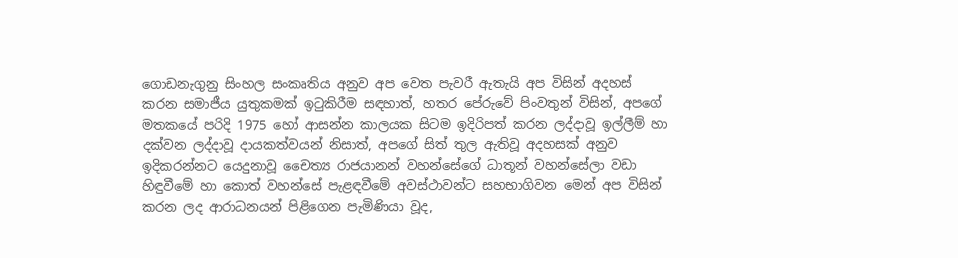ගොඩනැගුනු සිංහල සංකෘතිය අනුව අප වෙත පැවරී ඇතැයි අප විසින් අදහස් කරන සමාජීය යුතුකමක් ඉටුකිරීම සඳහාත්, හතර පේරුවේ පිංවතුන් විසින්, අපගේ මතකයේ පරිදි 1975 හෝ ආසන්න කාලයක සිටම ඉදිරිපත් කරන ලද්දාවූ ඉල්ලීම් හා දක්වන ලද්දාවූ දායකත්වයන් නිසාත්, අපගේ සිත් තුල ඇතිවූ අදහසක් අනුව ඉදිකරන්නට යෙදුනාවූ චෛත්‍ය රාජයානන් වහන්සේගේ ධාතූන් වහන්සේලා වඩා හිඳුවීමේ හා කොත් වහන්සේ පැළඳවීමේ අවස්ථාවන්ට සහභාගිවන මෙන් අප විසින් කරන ලද ආරාධනයන් පිළිගෙන පැමිණියා වූද,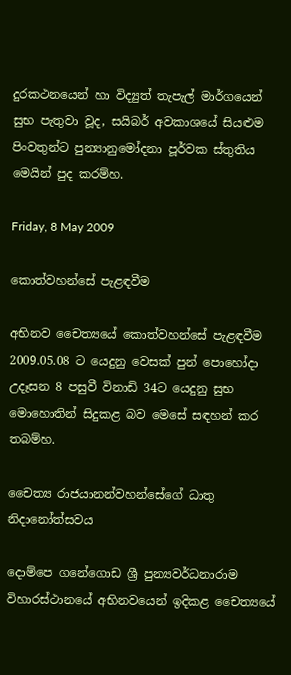දුරකථනයෙන් හා විද්‍යුත් තැපැල් මාර්ගයෙන් සුභ පැතුවා වූද, සයිබර් අවකාශයේ සියළුම පිංවතුන්ට පුන්‍යානුමෝදනා පූර්වක ස්තුතිය මෙයින් පුද කරම්හ.

Friday, 8 May 2009

කොත්වහන්සේ පැළඳවීම

අභිනව චෛත්‍යයේ කොත්වහන්සේ පැළඳවීම 2009.05.08 ට යෙදුනු වෙසක් පුන් පොහෝදා උදෑසන 8 පසුවී විනාඩි 34ට යෙදුනු සුභ මොහොතින් සිදුකළ බව මෙසේ සඳහන් කර තබම්හ.

චෛත්‍ය රාජයානන්වහන්සේගේ ධාතු නිදානෝත්සවය

දොම්පෙ ගනේගොඩ ශ්‍රී පුන්‍යවර්ධනාරාම විහාරස්ථානයේ අභිනවයෙන් ඉදිකළ චෛත්‍යයේ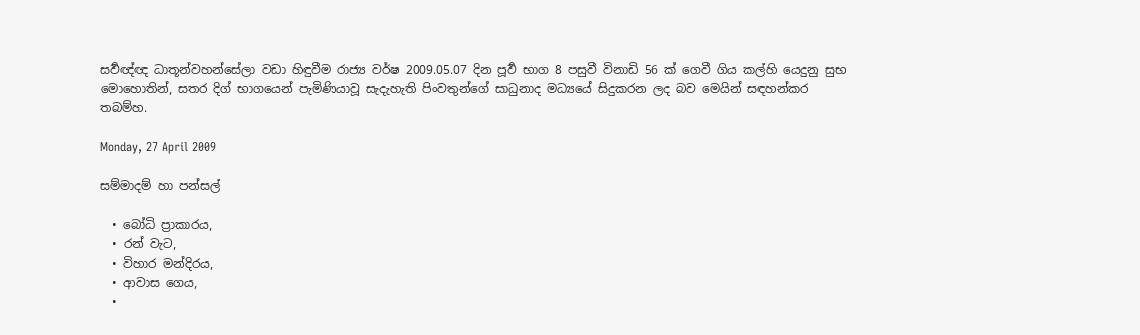සර්‍වඥ්ඥ ධාතූන්වහන්සේලා වඩා හිඳුවීම රාජ්‍ය වර්ෂ 2009.05.07 දින පූර්‍ව භාග 8 පසුවී විනාඩි 56 ක් ගෙවී ගිය කල්හි යෙදුනු සුභ මොහොතින්, සතර දිග් භාගයෙන් පැමිණියාවූ සැදැහැති පිංවතුන්ගේ සාධුනාද මධ්‍යයේ සිදුකරන ලද බව මෙයින් සඳහන්කර තබම්හ.

Monday, 27 April 2009

සම්මාදම් හා පන්සල්

  • බෝධි ප්‍රාකාරය,
  • රන් වැට,
  • විහාර මන්දිරය,
  • ආවාස ගෙය,
  •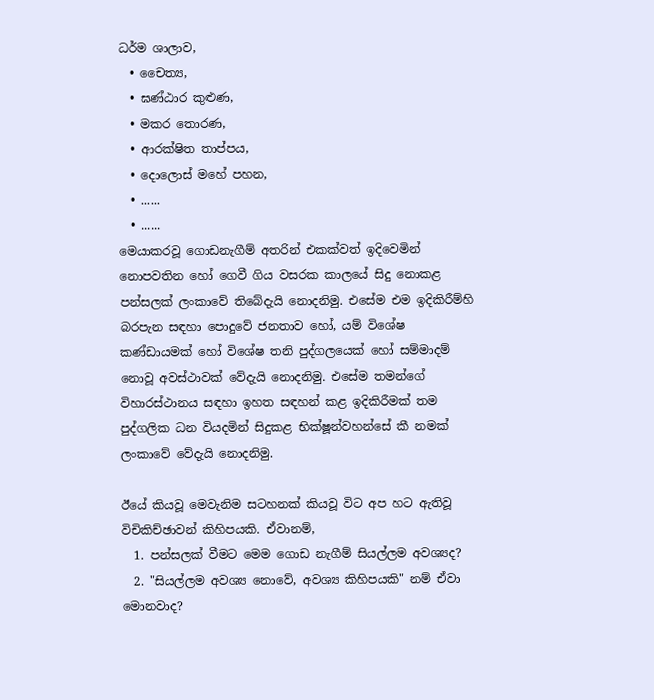ධර්ම ශාලාව,
  • චෛත්‍ය,
  • ඝණ්ඨාර කුළුණ,
  • මකර තොරණ,
  • ආරක්ෂිත තාප්පය,
  • දොලොස් මහේ පහන,
  • ......
  • ......
මෙ‍යාකරවූ ගොඩනැගීම් අතරින් එකක්වත් ඉදිවෙමින් නොපවතින හෝ ගෙවී ගිය වසරක කාලයේ සිදු නොකළ පන්සලක් ලංකාවේ තිබේදැයි නොදනිමු. එසේම එම ඉදිකිරීම්හි බරපැන සඳහා පොදුවේ ජනතාව හෝ, යම් විශේෂ කණ්ඩායමක් හෝ විශේෂ තනි පුද්ගලයෙක් හෝ සම්මාදම් නොවූ අවස්ථාවක් වේදැයි නොදනිමු. එසේම තමන්ගේ විහාරස්ථානය සඳහා ඉහත සඳහන් කළ ඉදිකිරීමක් තම පුද්ගලික ධන වියදමින් සිදුකළ භික්ෂූන්වහන්සේ කී නමක් ලංකාවේ වේදැයි නොදනිමු.

ඊයේ කියවූ මෙවැනිම සටහනක් කියවූ විට අප හට ඇතිවූ විචිකිච්ඡාවන් කිහිපයකි. ඒවානම්,
  1. පන්සලක් වීමට මෙම ගොඩ නැගීම් සියල්ලම අවශ්‍යද?
  2. "සියල්ලම අවශ්‍ය නොවේ, අවශ්‍ය කිහිපයකි" නම් ඒවා මොනවාද?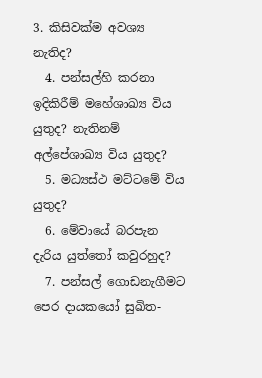3. කිසිවක්ම අවශ්‍ය නැතිද?
  4. පන්සල්හි කරනා ඉදිකිරීම් මහේශාඛ්‍ය විය යුතුද? නැතිනම් අල්පේශාඛ්‍ය විය යුතුද?
  5. මධ්‍යස්ථ මට්ටමේ විය යුතුද?
  6. මේවායේ බරපැන දැරිය යුත්තෝ කවුරහුද?
  7. පන්සල් ගොඩනැගීමට පෙර දායකයෝ සුඛිත-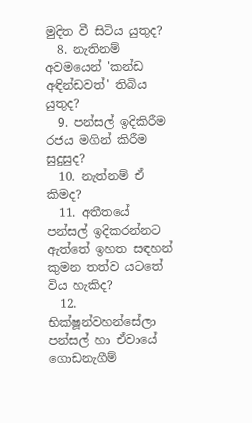මුදිත වී සිටිය යුතුද?
  8. නැතිනම් අවමයෙන් 'කන්ඩ අඳින්ඩවත්' තිබිය යුතුද?
  9. පන්සල් ඉදිකිරීම රජය මගින් කිරීම සුදුසුද?
  10. නැත්නම් ඒ කිමද?
  11. අතීතයේ පන්සල් ඉදිකරන්නට ඇත්තේ ඉහත සඳහන් කුමන තත්ව යටතේ විය හැකිද?
  12. භික්ෂූන්වහ‍න්සේලා පන්සල් හා ඒවායේ ගොඩනැගීම්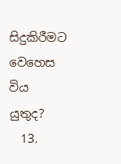සිදුකිරීමට වෙහෙස විය යුතුද?
  13.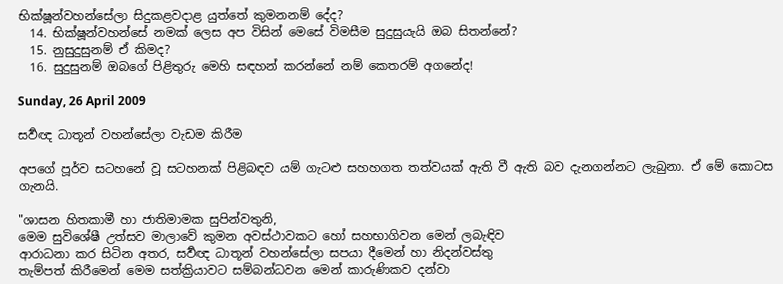භික්ෂූන්වහන්සේලා සිදුකළවදාළ යුත්තේ කුමනනම් දේද?
  14. භික්ෂූන්වහන්සේ නමක් ලෙස අප විසින් මෙසේ විමසීම සුදුසුයැයි ඔබ සිතන්නේ?
  15. නුසුදුසුනම් ඒ කිමද?
  16. සුදුසුනම් ඔබගේ පිළිතුරු මෙහි සඳහන් ක‍රන්නේ නම් කෙතරම් අගනේද!

Sunday, 26 April 2009

සර්‍වඥ ධාතූන් වහන්සේලා වැඩම කිරීම

අපගේ පූර්ව සටහනේ වූ සටහනක් පිළිබඳව යම් ගැටළු සහහගත තත්වයක් ඇති වී ඇති බව දැනගන්නට ලැබුනා. ඒ මේ කොටස ගැනයි.

"ශාසන හිතකාමී හා ජාතිමාමක සුපින්වතුනි,
මෙම සුවිශේෂී උත්සව මාලාවේ කුමන අවස්ථාවකට හෝ සහභාගිවන මෙන් ලබැඳිව
ආරාධනා කර සිටින අතර, සර්‍වඥ ධාතූන් වහන්සේලා සපයා දීමෙන් හා නිදන්වස්තු
තැම්පත් කිරීමෙන් මෙම සත්ක්‍රියාවට සම්බන්ධවන මෙන් කාරුණිකව දන්වා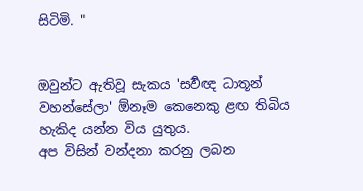සිටිමි. "


ඔවුන්ට ඇතිවූ සැකය 'සර්‍වඥ ධාතූන් වහන්සේලා' ඕනෑම කෙනෙකු ළඟ තිබිය හැකිද යන්න විය යුතුය.
අප විසින් වන්දනා කරනු ලබන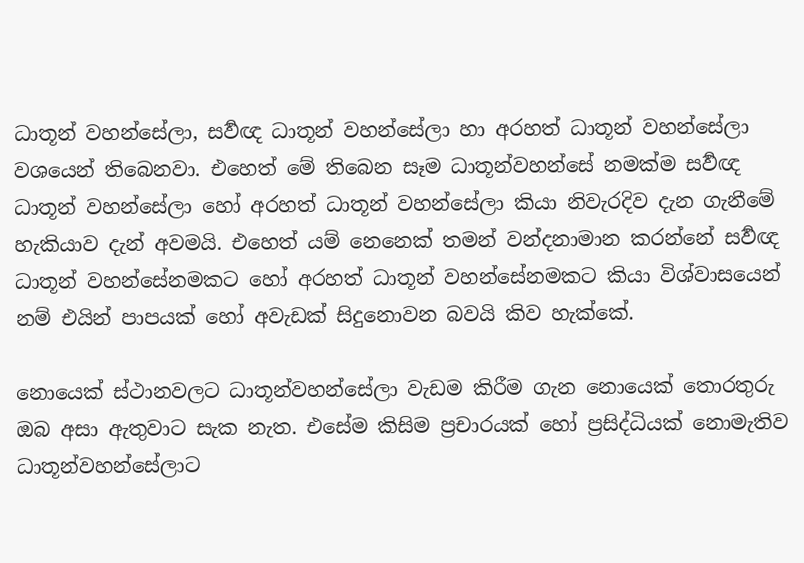ධාතූන් වහන්සේලා, සර්‍වඥ ධාතූන් වහන්සේලා හා අරහත් ධාතූන් වහන්සේලා වශයෙන් තිබෙනවා. එහෙත් මේ තිබෙන සෑම ධාතූන්වහන්සේ නමක්ම සර්‍වඥ ධාතූන් වහන්සේලා හෝ අරහත් ධාතූන් වහන්සේලා කියා නිවැරදිව දැන ගැනීමේ හැකියාව දැන් අවමයි. එහෙත් යම් නෙනෙක් තමන් වන්දනාමාන කරන්නේ සර්‍වඥ ධාතූන් වහන්සේනමකට හෝ අරහත් ධාතූන් වහන්සේනමකට කියා විශ්වාසයෙන් නම් එයින් පාපයක් හෝ අවැඩක් සිදුනොවන බවයි කිව හැක්කේ.

නොයෙක් ස්ථානවලට ධාතූන්වහන්සේලා වැඩම කිරීම ගැන නොයෙක් තොරතුරු ඔබ අසා ඇතුවාට සැක නැත. එසේම කිසිම ප්‍රචාරයක් හෝ ප්‍රසිද්ධියක් නොමැතිව ධාතූන්වහන්සේලාට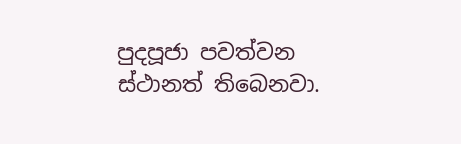පුදපූජා පවත්වන ස්ථානත් තිබෙනවා.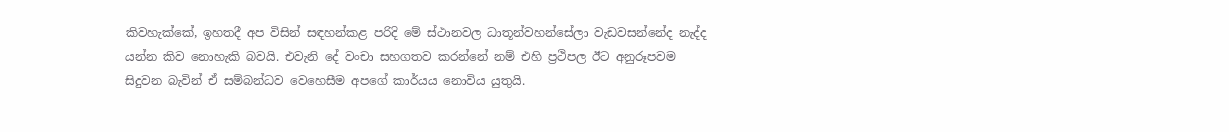කිවහැක්කේ, ඉහතදී අප විසින් සඳහන්කළ පරිදි මේ ස්ථානවල ධාතූන්වහන්සේලා වැඩවසන්නේද නැද්ද යන්න කිව නොහැකි බවයි. එවැනි දේ වංචා සහගතව කරන්නේ නම් එහි ප්‍රථිපල ඊට අනුරූපවම සිදුවන බැවින් ඒ සම්බන්ධව වෙහෙසීම අපගේ කාර්යය නොවිය යුතුයි.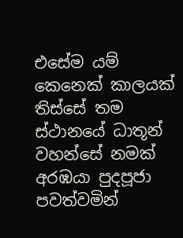එසේම යම් කෙනෙක් කාලයක් තිස්සේ තම ස්ථානයේ ධාතූන් වහන්සේ නමක් අරඹයා පුදපූජා පවත්වමින්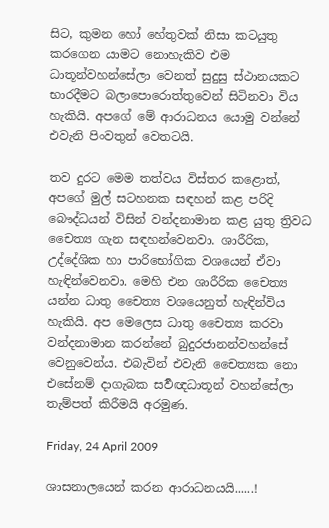සිට, කුමන හෝ හේතුවක් නිසා කටයුතු කරගෙන යාමට නොහැකිව එම ධාතූන්වහන්සේලා වෙනත් සුදුසු ස්ථානයකට භාරදීමට බලාපොරොත්තුවෙන් සිටිනවා විය හැකියි. අපගේ මේ ආරාධනය යොමු වන්නේ එවැනි පිංවතුන් වෙතටයි.

තව දුරට මෙම තත්වය විස්තර කළොත්, අපගේ මුල් සටහනක සඳහන් කළ පරිදි බෞද්ධයන් විසින් වන්දනාමාන කළ යුතු ‍ත්‍රිවධ චෛත්‍ය ගැන සඳහන්වෙනවා. ශාරීරික, උද්දේශික හා පාරිභෝගික වශයෙන් ඒවා හැඳින්වෙනවා. මෙහි එන ශාරීරික චෛත්‍ය යන්න ධාතු චෛත්‍ය වශයෙනුත් හැඳින්විය හැකියි. අප මෙලෙස ධාතු චෛත්‍ය කරවා වන්දනාමාන කරන්නේ බුදුරජානන්වහන්සේ වෙනුවෙන්ය. එබැවින් එවැනි චෛත්‍යක නො එසේනම් දාගැබක සර්‍වඥධාතූන් වහන්සේලා තැම්පත් කිරීමයි අරමුණ.

Friday, 24 April 2009

ශාසනාලයෙන් කරන ආරාධනයයි......!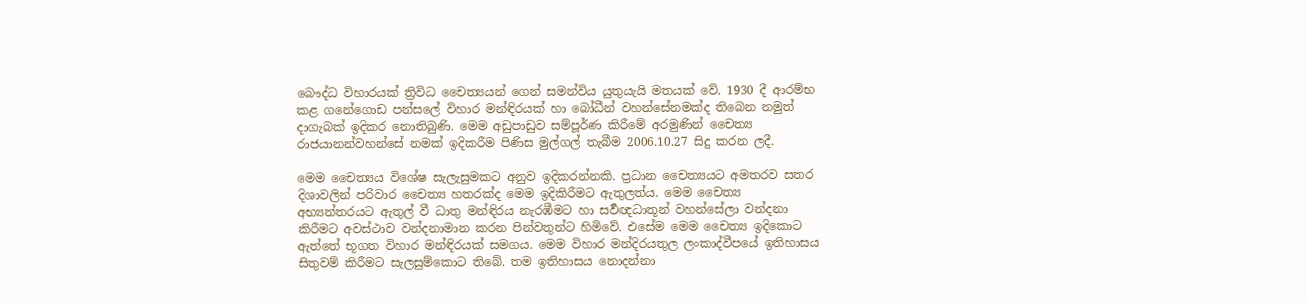බෞද්ධ විහාරයක් ත්‍රිවිධ චෛත්‍යයන් ගෙන් සමන්විය යුතුයැයි මතයක් වේ. 1930 දී ආරම්භ කළ ගනේ‍ගොඩ පන්සලේ විහාර මන්ඳිරයක් හා බෝධීන් වහන්සේනමක්ද තිබෙන නමුත් දාගැබක් ඉදිකර නොතිබුණි. මෙම අඩුපාඩුව සම්පූර්ණ කිරීමේ අරමුණින් චෛත්‍ය රාජයානන්වහන්සේ නමක් ඉදිකරීම පිණිස මුල්ගල් තැබීම 2006.10.27 සිදු කරන ලදී.

මෙම චෛත්‍යය විශේෂ සැලැසුමකට අනුව ඉදිකරන්නකි. ප්‍රධාන චෛත්‍යයට අමතරව සතර දිශාවලින් පරිවාර චෛත්‍ය හතරක්ද මෙම ඉදිකිරීමට ඇතුලත්ය. මෙම චෛත්‍ය අභ්‍යන්තරයට ඇතුල් වී ධාතු මන්ඳිරය නැරඹීමට හා සර්‍වඥධාතූන් වහන්සේලා වන්දනා කිරීමට අවස්ථාව වන්දනාමාන කරන පින්වතුන්ට හිමිවේ. එසේම මෙම චෛත්‍ය ඉදිකොට ඇත්තේ භූගත විහාර මන්ඳිරයක් සමගය. මෙම විහාර මන්දිරයතුල ලංකාද්වීපයේ ඉතිහාසය සිතුවම් කිරීමට සැලසුම්කොට තිබේ. තම ඉතිහාසය නොදන්නා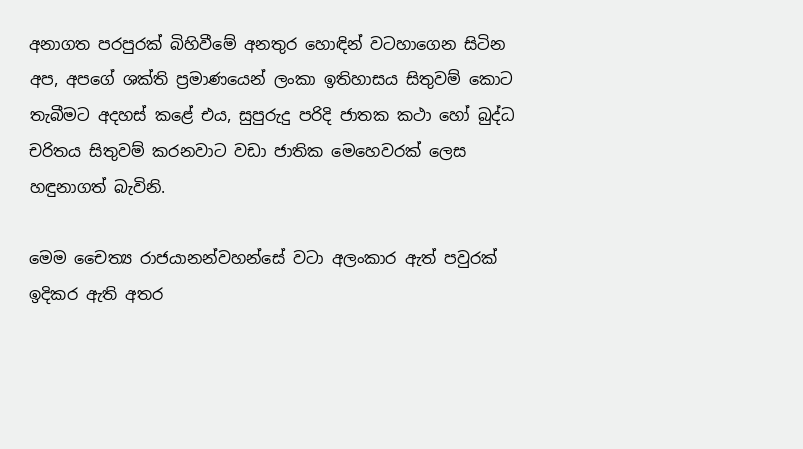අනාගත පරපුරක් බිහිවීමේ අනතුර හොඳින් වටහාගෙන සිටින අප, අපගේ ශක්ති ප්‍රමාණයෙන් ලංකා ඉතිහාසය සිතුවම් කොට තැබීමට අදහස් කළේ එය, සුපුරුදු පරිදි ජාතක කථා හෝ බුද්ධ චරිතය සිතුවම් කරනවාට වඩා ජාතික මෙහෙවරක් ලෙස හඳුනාගත් බැවිනි.

මෙම චෛත්‍ය රාජයානන්වහන්සේ වටා අලංකාර ඇත් පවුරක් ඉදිකර ඇති අතර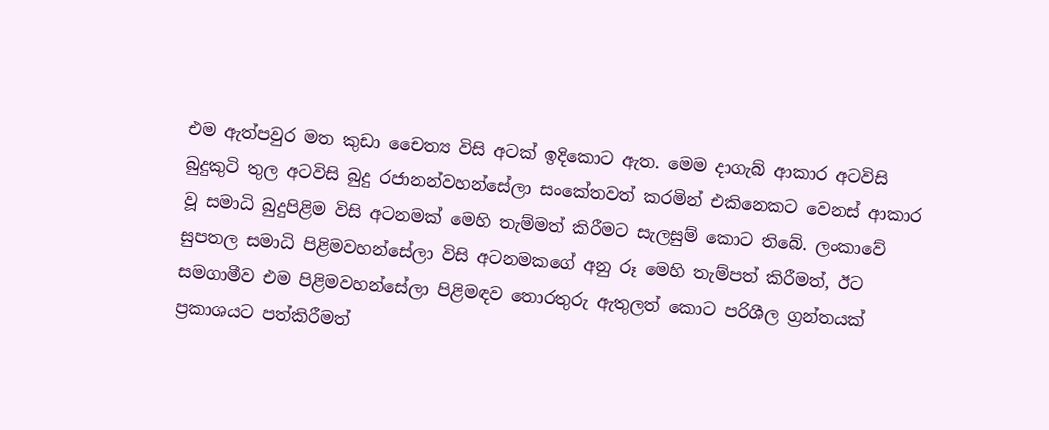එම ඇත්පවුර මත කුඩා චෛත්‍ය විසි අටක් ඉදිකොට ඇත. මෙම දාගැබ් ආකාර අටවිසි බුදුකුටි තුල අටවිසි බුදු රජානන්වහන්සේලා සංකේතවත් කරමින් එකිනෙකට වෙනස් ආකාර වූ සමාධි බුදුපිළිම විසි අටනමක් මෙහි තැම්මත් කිරීමට සැලසුම් කොට තිබේ. ලංකාවේ සුපතල සමාධි පිළිමවහන්සේලා විසි අටනමකගේ අනු රූ මෙහි තැම්පත් කිරීමත්, ඊට සමගාමීව එම පිළිමවහන්සේලා පිළිමඳව තොරතුරු ඇතුලත් කොට පරිශීල ග්‍රන්තයක් ප්‍රකාශයට පත්කිරීමත්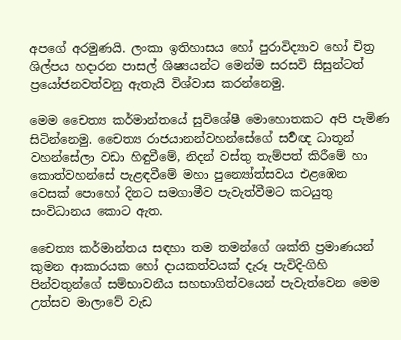අපගේ අරමුණයි. ලංකා ඉතිහාසය හෝ පුරාවිද්‍යාව හෝ චිත්‍ර ශිල්පය හදාරන පාසල් ශිෂ්‍යයන්ට මෙන්ම සරසවි සිසුන්ටත් ප්‍රයෝජනවත්වනු ඇතැයි විශ්වාස කරන්නෙමු.

මෙම චෛත්‍ය කර්මාන්තයේ සුවිශේෂී මොහොතකට අපි පැමිණ සිටින්නෙමු. චෛත්‍ය රාජයානන්වහන්සේගේ සර්‍වඥ ධාතූන් වහන්සේලා වඩා හිඳුවීමේ, නිදන් වස්තු තැම්පත් කිරීමේ හා කොත්වහන්සේ පැළඳවීමේ මහා පුන්‍යෝත්සවය එළඹෙන වෙසක් පොහෝ දිනට සමගාමීව පැවැත්වීමට කටයුතු සංවිධානය කොට ඇත.

චෛත්‍ය කර්මාන්තය සඳහා තම තමන්ගේ ශක්ති ප්‍රමාණයන් කුමන ආකාරයක හෝ දායකත්වයක් දැරූ පැවිදි-ගිහි පින්වතුන්ගේ සම්භාවනීය සහභාගිත්වයෙන් පැවැත්වෙන මෙම උත්සව මාලාවේ වැඩ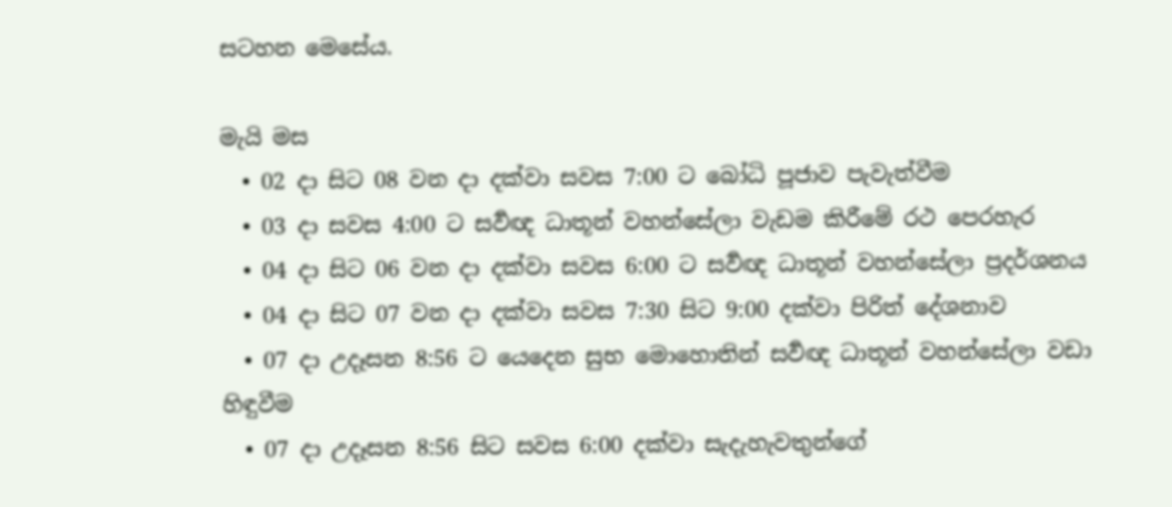සටහන මෙසේය.

මැයි මස
  • 02 දා සිට 08 වන දා දක්වා සවස 7:00 ට බෝධි පූජාව පැවැත්වීම
  • 03 දා සවස 4:00 ට සර්‍වඥ ධාතූන් වහන්සේලා වැඩම කිරීමේ රථ පෙරහැර
  • 04 දා සිට 06 වන දා දක්වා සවස 6:00 ට සර්‍වඥ ධාතූන් වහන්සේලා ප්‍රදර්ශනය
  • 04 දා සිට 07 වන දා දක්වා සවස 7:30 සිට 9:00 දක්වා පිරිත් දේශනාව
  • 07 දා උදෑසන 8:56 ට යෙදෙන සුභ මොහොතින් සර්‍වඥ ධාතූන් වහන්සේලා වඩා හිඳුවීම
  • 07 දා උදෑසන 8:56 සිට සවස 6:00 දක්වා සැදැහැවතුන්ගේ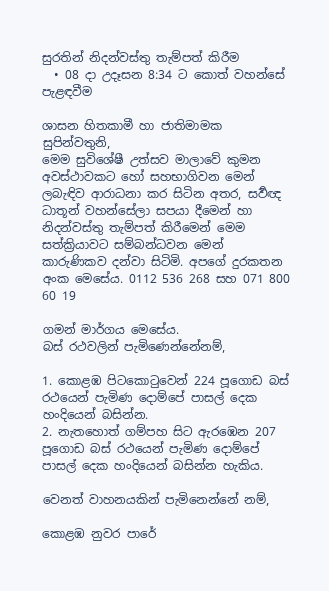සුරතින් නිදන්වස්තු තැම්පත් කිරීම
  • 08 දා උදෑසන 8:34 ට කොත් වහන්සේ පැළඳවීම

ශාසන හිතකාමී හා ජාතිමාමක සුපින්වතුනි,
මෙම සුවිශේෂී උත්සව මාලාවේ කුමන අවස්ථාවකට හෝ සහභාගිවන මෙන් ලබැඳිව ආරාධනා කර සිටින අතර, සර්‍වඥ ධාතූන් වහන්සේලා සපයා දීමෙන් හා නිදන්වස්තු තැම්පත් කිරීමෙන් මෙම සත්ක්‍රියාවට සම්බන්ධවන මෙන් කාරුණිකව දන්වා සිටිමි. අපගේ දුරකතන අංක මෙසේය. 0112 536 268 සහ 071 800 60 19

ගමන් මාර්ගය මෙසේය.
බස් රථවලින් පැමිණෙන්නේනම්,

1. කොළඹ පිටකොටුවෙන් 224 පූගොඩ බස් රථයෙන් පැමිණ දොම්පේ පාසල් දෙක හංදියෙන් බසින්න.
2. නැතහොත් ගම්පහ සිට ඇරඹෙන 207 පූගොඩ බස් රථයෙන් පැමිණ දොම්පේ පාසල් දෙක හංදියෙන් බසින්න හැකිය.

වෙනත් වාහනයකින් පැමිනෙන්නේ නම්,

කොළඹ නුවර පාරේ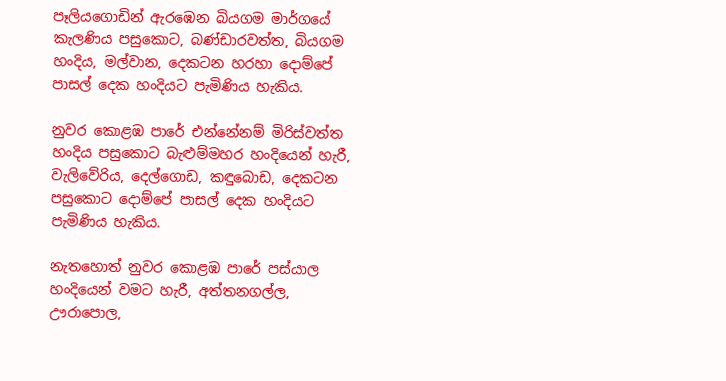පෑලියගොඩින් ඇරඹෙන බියගම මාර්ගයේ කැලණිය පසුකොට, බණ්ඩාරවත්ත, බියගම හංදිය, මල්වාන, දෙකටන හරහා දොම්පේ පාසල් දෙක හංදියට පැමිණිය හැකිය.

නුවර කොළඹ පාරේ එන්නේනම් මිරිස්වත්ත හංදිය පසුකොට බැළුම්මහර හංදියෙන් හැරී, වැලිවේරිය, දෙල්ගොඩ, කඳුබොඩ, දෙකටන පසුකොට දොම්පේ පාසල් දෙක හංදියට පැමිණිය හැකිය.

නැතහොත් නුවර කොළඹ පාරේ පස්යාල හංදියෙන් වමට හැරී, අත්තනගල්ල, ඌරාපොල,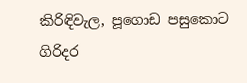කිරිඳිවැල, පූගොඩ පසුකොට ගිරිදර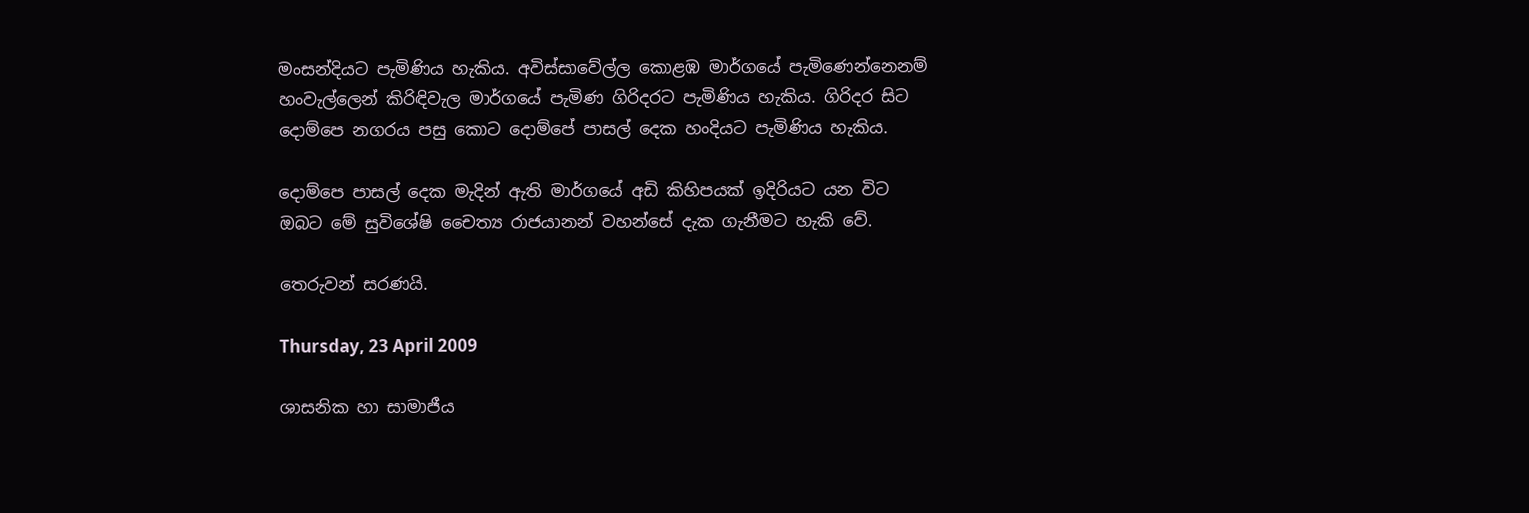මංසන්දියට පැමිණිය හැකිය. අවිස්සාවේල්ල කොළඹ මාර්ගයේ පැමිණෙන්නෙනම් හංවැල්ලෙන් කිරිඳිවැල මාර්ගයේ පැමිණ ගිරිදරට පැමිණිය හැකිය. ගිරිදර සිට දොම්පෙ නගරය පසු කොට දොම්පේ පාසල් දෙක හංදියට පැමිණිය හැකිය.

දොම්පෙ පාසල් දෙක මැදින් ඇති මාර්ගයේ අඩි කිහිපයක් ඉදිරියට යන විට ඔබට මේ සුවිශේෂි චෛත්‍ය රාජයානන් වහන්සේ දැක ගැනීමට හැකි වේ.

තෙරුවන් සරණයි.

Thursday, 23 April 2009

ශාසනික හා සාමාජීය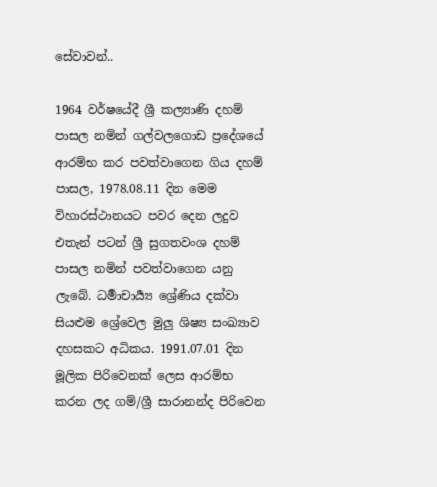සේවාවන්..

1964 වර්ෂයේදී ශ්‍රී කල්‍යාණි දහම් පාසල නමින් ගල්වලගොඩ ප්‍රදේශයේ ආරම්භ කර පවත්වාගෙන ගිය දහම් පාසල, 1978.08.11 දින මෙම විහාරස්ථානයට පවර දෙන ලදුව එතැන් පටන් ශ්‍රී සුගතවංශ දහම් පාසල නමින් පවත්වාගෙන යනු ලැබේ. ධර්‍මාචාර්‍ය්‍ය ශ්‍රේණිය දක්වා සියළුම ශ්‍රේවෙල මුලු ශිෂ්‍ය සංඛ්‍යාව දහසකට අධිකය. 1991.07.01 දින මූලික පිරිවෙනක් ලෙස ආරම්භ කරන ලද ගම්/ශ්‍රී සාරානන්ද පිරිවෙන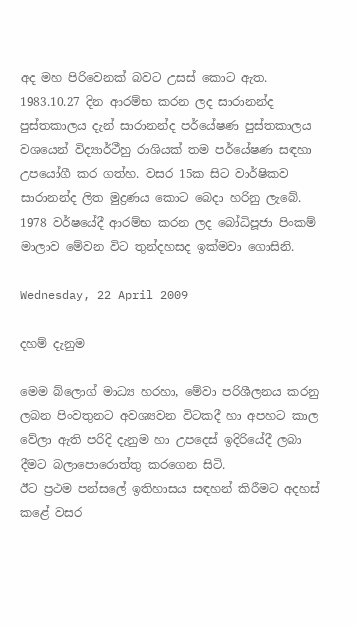අද මහ පිරිවෙනක් බවට උසස් කොට ඇත. 1983.10.27 දින ආරම්භ කරන ලද සාරානන්ද පුස්තකාලය දැන් සාරානන්ද පර්යේෂණ පුස්තකාලය වශයෙන් විද්‍යාර්ථීහු රාශියක් තම පර්යේෂණ සඳහා උපයෝගී කර‍ ගත්හ. වසර 15ක සිට වාර්ෂිකව සාරානන්ද ලිත මුද්‍රණය කොට බෙදා හරිනු ලැබේ. 1978 වර්ෂයේදී ආරම්භ කරන ලද බෝධිපූජා පිංකම් මාලාව මේවන විට තුන්දහසද ඉක්මවා ගොසිනි.

Wednesday, 22 April 2009

දහම් දැනුම

මෙම බ්ලොග් මාධ්‍ය හරහා, මේවා පරිශීලනය කරනු ලබන පිංවතුනට අවශ්‍යවන විටකදී හා අපහට කාල වේලා ඇති පරිදි දැනුම හා උපදෙස් ඉදිරියේදී ලබා දීමට බලාපොරොත්තු කරගෙන සිටි.
ඊට ප්‍රථම පන්සලේ ඉතිහාසය සඳහන් කිරීමට අදහස් කළේ වසර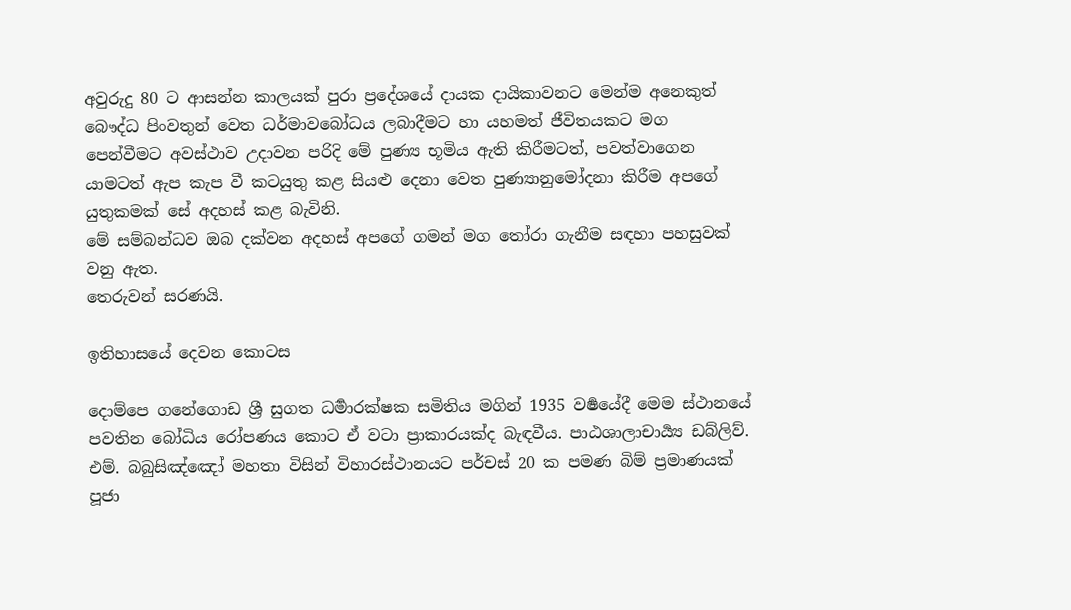අවුරුදු 80 ට ආසන්න කාලයක් පුරා ප්‍රදේශයේ දායක දායිකාවනට මෙන්ම අනෙකුත් බෞද්ධ පිංවතුන් වෙත ධර්මාවබෝධය ලබාදීමට හා යහමත් ජීවිතයකට මග පෙන්වීමට අවස්ථාව උදාවන පරිදි මේ පුණ්‍ය භූමිය ඇති කිරීමටත්, පවත්වාගෙන යාමටත් ඇප කැප වී කටයුතු කළ සියළු දෙනා වෙත පුණ්‍යානුමෝදනා කිරීම අපගේ යුතුකමක් සේ අදහස් කළ බැවිනි.
මේ සම්බන්ධව ඔබ දක්වන අදහස් අපගේ ගමන් මග තෝරා ගැනීම සඳහා පහසුවක් වනු ඇත.
තෙරුවන් සරණයි.

ඉතිහාසයේ දෙවන කොටස

දොම්පෙ ගනේගොඩ ශ්‍රී සුගත ධර්‍මාරක්ෂක සමිතිය මගින් 1935 වර්‍ෂයේදී මෙම ස්ථානයේ පවතින බෝධිය රෝපණය කොට ඒ වටා ප්‍රාකාරයක්ද බැඳවීය. පාඨශාලාචාර්‍ය්‍ය ඩබ්ලිව්. එම්. බබුසිඤ්ඤෝ මහතා විසින් විහාරස්ථානයට පර්චස් 20 ක පමණ බිම් ප්‍රමාණයක් පූජා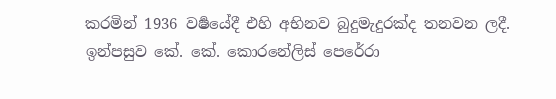කරමින් 1936 වර්‍ෂයේදී එහි අභිනව බුදුමැදුරක්ද තනවන ලදී. ඉන්පසුව කේ. කේ. කොරනේලිස් පෙරේරා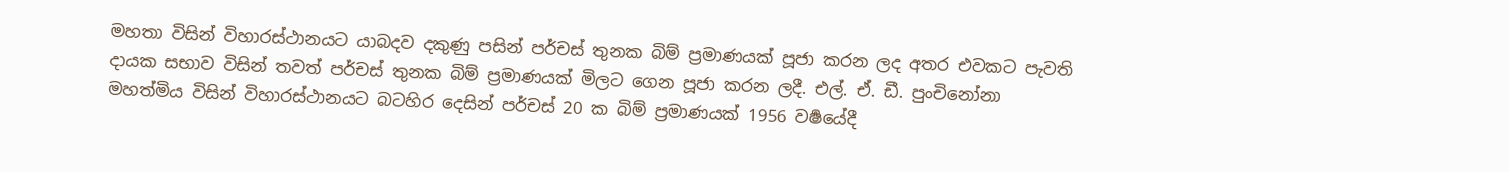මහතා විසින් විහාරස්ථානයට යාබදව දකුණු පසින් පර්චස් තුනක බිම් ප්‍රමාණයක් පූජා කරන ලද අතර එවකට පැවති දායක සභාව විසින් තවත් පර්චස් තුනක බිම් ප්‍රමාණයක් මිලට ගෙන පූජා කරන ලදී. එල්. ඒ. ඩී. පුංචිනෝනා මහත්මිය විසින් විහාරස්ථානයට බටහිර දෙසින් පර්චස් 20 ක බිම් ප්‍රමාණයක් 1956 වර්‍ෂයේදී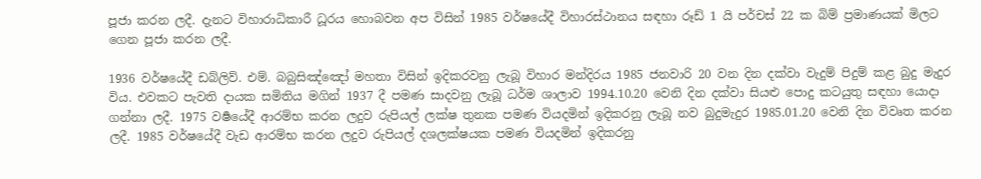පූජා කරන ලදී. දැනට විහාරාධිකාරී ධූරය හොබවන අප විසින් 1985 වර්ෂයේදී විහාරස්ථානය සඳහා රූඩ් 1 යි පර්චස් 22 ක බිම් ප්‍රමාණයක් මිලට ගෙන පූජා කරන ලදී.

1936 වර්ෂයේදී ඩබ්ලිව්. එම්. බබුසිඤ්ඤෝ මහතා විසින් ඉදිකරවනු ලැබූ විහාර මන්දිරය 1985 ජනවාරි 20 වන දින දක්වා වැදුම් පිදුම් කළ බුදු මැදුර විය. එවකට පැවති දායක සමිතිය මගින් 1937 දී පමණ සාදවනු ලැබූ ධර්ම ශාලාව 1994.10.20 වෙනි දින දක්වා සියළු පොදු කටයුතු සඳහා යොදා ගන්නා ලදී. 1975 වර්‍ෂයේදී ආරම්භ කරන ලදුව රුපියල් ලක්ෂ තුනක පමණ වියදමින් ඉදිකරනු ලැබූ නව බුදුමැදුර 1985.01.20 වෙනි දින විවෘත කරන ලදී. 1985 වර්ෂයේදී වැඩ ආරම්භ කරන ලදුව රුපියල් දශලක්ෂයක පමණ වියදමින් ඉදිකරනු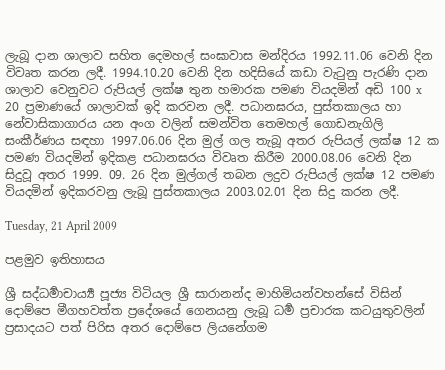ලැබූ දාන ශාලාව සහිත දෙමහල් සංඝාවාස මන්දිරය 1992.11.06 වෙනි දින විවෘත කරන ලදී. 1994.10.20 වෙනි දින හදිසියේ කඩා වැටුනු පැරණි දාන ශාලාව වෙනුවට රුපියල් ලක්ෂ තුන හමාරක පමණ වියදමින් අඩි 100 x 20 ප්‍රමාණයේ ශාලාවක් ඉදි කරවන ලදී. පධානඝරය, පුස්තකාලය හා නේවාසිකාගාරය යන අංග වලින් සමන්විත තෙමහල් ගොඩනැගිලි සංකීර්ණය සඳහා 1997.06.06 දින මුල් ගල තැබූ අතර රුපියල් ලක්ෂ 12 ක පමණ වියදමින් ඉදිකළ පධානඝරය විවෘත කිරීම 2000.08.06 වෙනි දින සිදුවූ අතර 1999. 09. 26 දින මුල්ගල් තබන ලදුව රුපියල් ලක්ෂ 12 පමණ වියදමින් ඉදිකරවනු ලැබූ පුස්තකාලය 2003.02.01 දින සිදු කරන ලදී.

Tuesday, 21 April 2009

පළමුව ඉතිහාසය

ශ්‍රී සද්ධර්‍මාචාර්‍ය්‍ය පූජ්‍ය විටියල ශ්‍රී සාරානන්ද මාහිමියන්වහන්සේ විසින් දොම්පෙ මීගහවත්ත ප්‍රදේශයේ ගෙනයනු ලැබූ ධර්‍ම ප්‍රචාරක කටයුතුවලින් ප්‍රසාදයට පත් පිරිස අතර දොම්පෙ ලියනේගම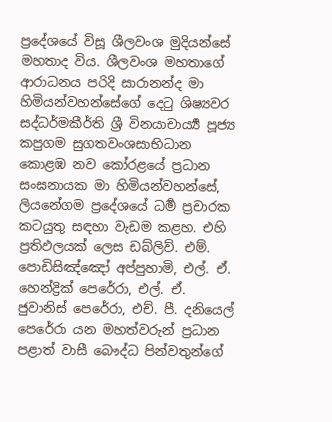ප්‍රදේශයේ විසූ ශීලවංශ මුදියන්සේ මහතාද විය. ශීලවංශ මහතාගේ ආරාධනය පරිදි සාරානන්ද මා හිමියන්වහන්සේගේ දෙටු ශිෂ්‍යවර සද්ධර්මකීර්ති ශ්‍රී විනයාචාර්‍ය්‍ය පූජ්‍ය කපුගම සුගතවංශසාභිධාන කොළඹ නව කෝරළයේ ප්‍රධාන සංඝනායක මා හිමියන්වහන්සේ, ලියනේගම ප්‍රදේශයේ ධර්‍ම ප්‍රචාරක කටයුතු සඳහා වැඩම කළහ. එහි ප්‍රතිඵලයක් ලෙස ඩබ්ලිව්. එම්. පොඩිසිඤ්ඤෝ අප්පුහාමි, එල්. ඒ. හෙන්ද්‍රික් පෙරේරා, එල්. ඒ. ජුවානිස් පෙරේරා, එච්. පී. දනියෙල් පෙරේරා යන මහත්වරුන් ප්‍රධාන පළාත් වාසී බෞද්ධ පින්වතුන්ගේ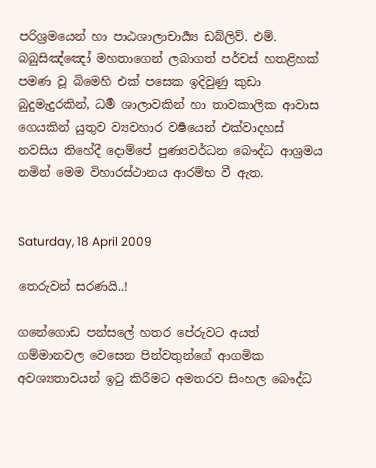පරිශ්‍රමයෙන් හා පාඨශාලාචාර්‍ය්‍ය ඩබ්ලිව්. එම්. බබුසිඤ්ඤෝ මහතාගෙන් ලබාගත් පර්චස් හතළිහක් පමණ වූ බිමෙහි එක් පසෙක ඉදිවුණු කුඩා බුදුමැදුරකින්, ධර්‍ම ශාලාවකින් හා තාවකාලික ආවාස ගෙයකින් යුතුව ව්‍යවහාර වර්‍ෂයෙන් එක්වාදහස් නවසිය තිහේදී දොම්පේ පුණ්‍යවර්ධන බෞද්ධ ආශ්‍රමය නමින් මෙම විහාරස්ථානය ආරම්භ වී ඇත.


Saturday, 18 April 2009

තෙරුවන් සරණයි..!

ගනේගොඩ පන්සලේ හතර පේරුවට අයත් ගම්මානවල වෙසෙන පින්වතුන්ගේ ආගමික අවශ්‍යතාවයන් ඉටු කිරීමට අමතරව සිංහල බෞද්ධ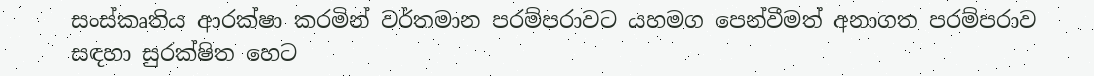සංස්කෘතිය ආරක්ෂා කරමින් වර්තමාන පරම්පරාවට යහමග පෙන්වීමත් අනාගත පරම්පරාව සඳහා සුරක්ෂිත හෙට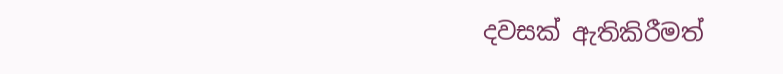දවසක් ඇතිකිරීමත්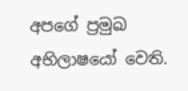අපගේ ප්‍රමුඛ අභිලාෂයෝ වෙති.